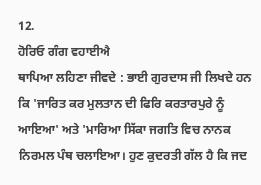12.
ਹੋਰਿਓ ਗੰਗ ਵਹਾਈਐ
ਥਾਪਿਆ ਲਹਿਣਾ ਜੀਵਦੇ : ਭਾਈ ਗੁਰਦਾਸ ਜੀ ਲਿਖਦੇ ਹਨ ਕਿ 'ਜਾਰਿਤ ਕਰ ਮੁਲਤਾਨ ਦੀ ਫਿਰਿ ਕਰਤਾਰਪੁਰੇ ਨੂੰ ਆਇਆ' ਅਤੇ 'ਮਾਰਿਆ ਸਿੱਕਾ ਜਗਤਿ ਵਿਚ ਨਾਨਕ ਨਿਰਮਲ ਪੰਥ ਚਲਾਇਆ। ਹੁਣ ਕੁਦਰਤੀ ਗੱਲ ਹੈ ਕਿ ਜਦ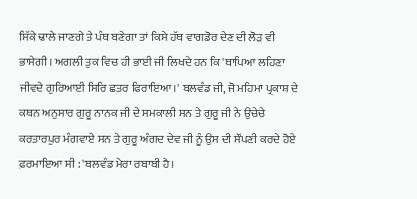ਸਿੱਕੇ ਢਾਲੇ ਜਾਣਗੇ ਤੇ ਪੰਥ ਬਣੇਗਾ ਤਾਂ ਕਿਸੇ ਹੱਥ ਵਾਗਡੋਰ ਦੇਣ ਦੀ ਲੋੜ ਵੀ ਭਾਸੇਗੀ। ਅਗਲੀ ਤੁਕ ਵਿਚ ਹੀ ਭਾਈ ਜੀ ਲਿਖਦੇ ਹਨ ਕਿ 'ਥਾਪਿਆ ਲਹਿਣਾ ਜੀਵਦੇ ਗੁਰਿਆਈ ਸਿਰਿ ਛਤਰ ਫਿਰਾਇਆ।' ਬਲਵੰਡ ਜੀ, ਜੋ ਮਹਿਮਾ ਪ੍ਰਕਾਸ਼ ਦੇ ਕਥਨ ਅਨੁਸਾਰ ਗੁਰੂ ਨਾਨਕ ਜੀ ਦੇ ਸਮਕਾਲੀ ਸਨ ਤੇ ਗੁਰੂ ਜੀ ਨੇ ਉਚੇਚੇ ਕਰਤਾਰਪੁਰ ਮੰਗਵਾਏ ਸਨ ਤੇ ਗੁਰੂ ਅੰਗਦ ਦੇਵ ਜੀ ਨੂੰ ਉਸ ਦੀ ਸੌਂਪਣੀ ਕਰਦੇ ਹੋਏ ਫ਼ਰਮਾਇਆ ਸੀ : 'ਬਲਵੰਡ ਮੇਰਾ ਰਬਾਬੀ ਹੈ।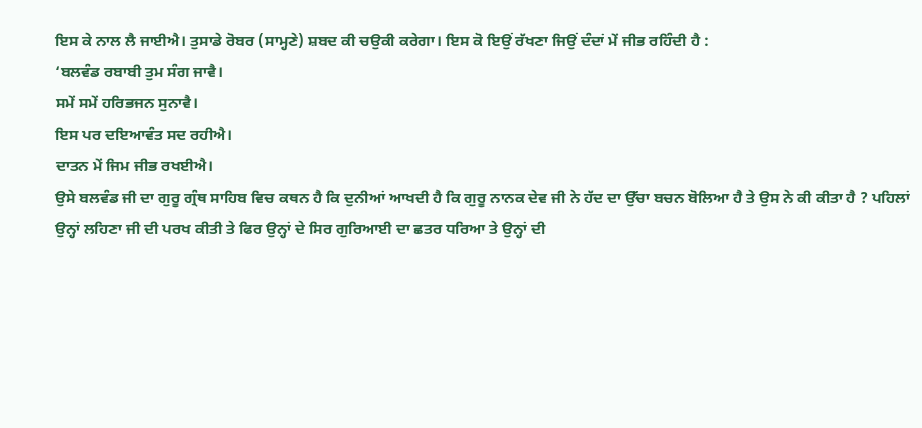ਇਸ ਕੇ ਨਾਲ ਲੈ ਜਾਈਐ। ਤੁਸਾਡੇ ਰੋਬਰ (ਸਾਮ੍ਹਣੇ) ਸ਼ਬਦ ਕੀ ਚਉਕੀ ਕਰੇਗਾ। ਇਸ ਕੋ ਇਉਂ ਰੱਖਣਾ ਜਿਉਂ ਦੰਦਾਂ ਮੇਂ ਜੀਭ ਰਹਿੰਦੀ ਹੈ :
‘ਬਲਵੰਡ ਰਬਾਬੀ ਤੁਮ ਸੰਗ ਜਾਵੈ।
ਸਮੇਂ ਸਮੇਂ ਹਰਿਭਜਨ ਸੁਨਾਵੈ।
ਇਸ ਪਰ ਦਇਆਵੰਤ ਸਦ ਰਹੀਐ।
ਦਾਤਨ ਮੇਂ ਜਿਮ ਜੀਭ ਰਖਈਐ।
ਉਸੇ ਬਲਵੰਡ ਜੀ ਦਾ ਗੁਰੂ ਗ੍ਰੰਥ ਸਾਹਿਬ ਵਿਚ ਕਥਨ ਹੈ ਕਿ ਦੁਨੀਆਂ ਆਖਦੀ ਹੈ ਕਿ ਗੁਰੂ ਨਾਨਕ ਦੇਵ ਜੀ ਨੇ ਹੱਦ ਦਾ ਉੱਚਾ ਬਚਨ ਬੋਲਿਆ ਹੈ ਤੇ ਉਸ ਨੇ ਕੀ ਕੀਤਾ ਹੈ ? ਪਹਿਲਾਂ ਉਨ੍ਹਾਂ ਲਹਿਣਾ ਜੀ ਦੀ ਪਰਖ ਕੀਤੀ ਤੇ ਫਿਰ ਉਨ੍ਹਾਂ ਦੇ ਸਿਰ ਗੁਰਿਆਈ ਦਾ ਛਤਰ ਧਰਿਆ ਤੇ ਉਨ੍ਹਾਂ ਦੀ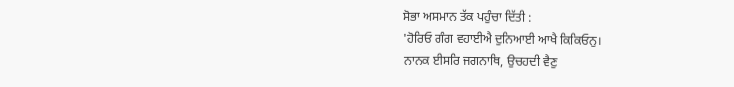ਸੋਭਾ ਅਸਮਾਨ ਤੱਕ ਪਹੁੰਚਾ ਦਿੱਤੀ :
'ਹੋਰਿਓ ਗੰਗ ਵਹਾਈਐ ਦੁਨਿਆਈ ਆਖੈ ਕਿਕਿਓਨੁ।
ਨਾਨਕ ਈਸਰਿ ਜਗਨਾਥਿ, ਉਚਹਦੀ ਵੈਣੁ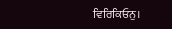ਵਿਰਿਕਿਓਨੁ।